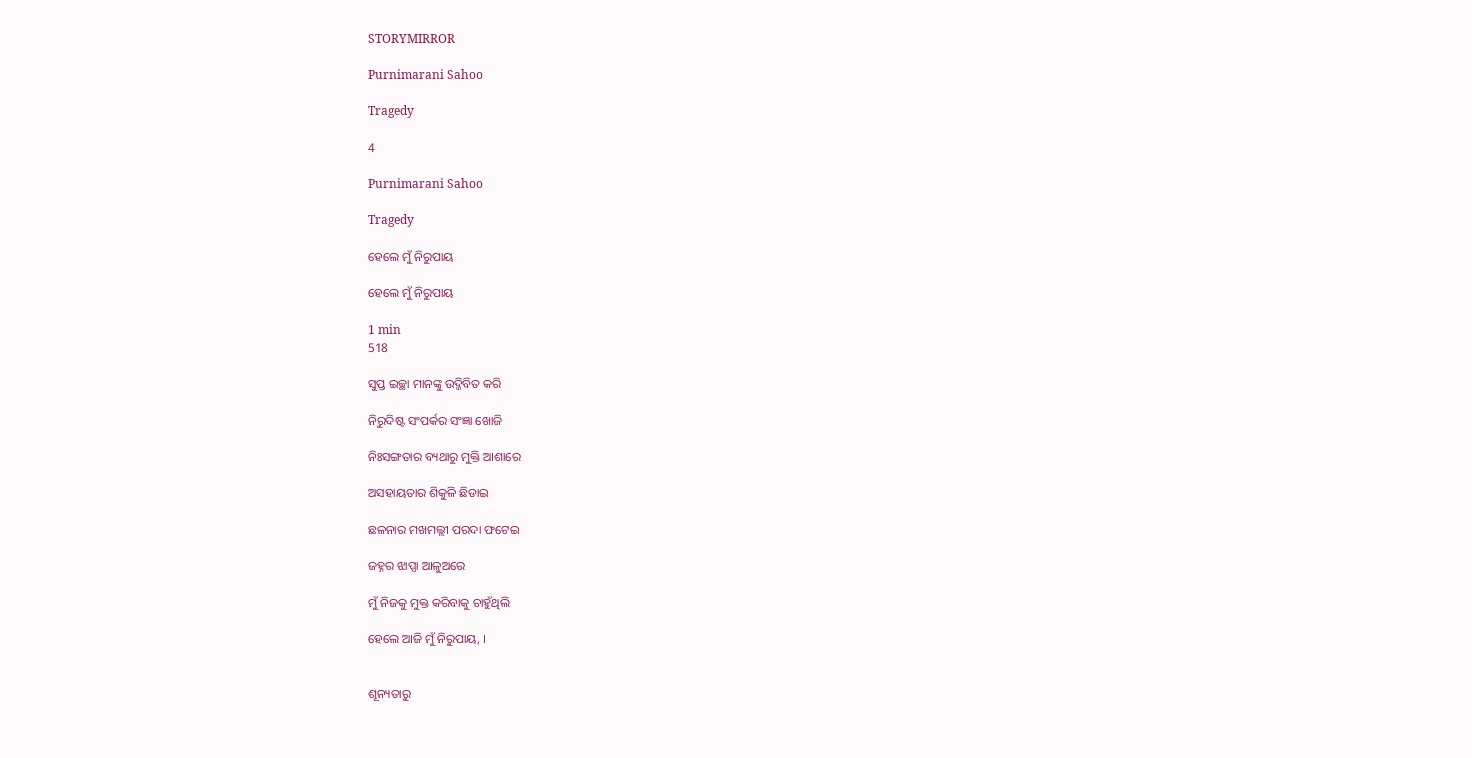STORYMIRROR

Purnimarani Sahoo

Tragedy

4

Purnimarani Sahoo

Tragedy

ହେଲେ ମୁଁ ନିରୁପାୟ

ହେଲେ ମୁଁ ନିରୁପାୟ

1 min
518

ସୁପ୍ତ ଇଚ୍ଛା ମାନଙ୍କୁ ଉଦ୍ଜିବିତ କରି

ନିରୁଦିଷ୍ଟ ସଂପର୍କର ସଂଜ୍ଞା ଖୋଜି

ନିଃସଙ୍ଗତାର ବ୍ୟଥାରୁ ମୁକ୍ତି ଆଶାରେ

ଅସହାୟତାର ଶିକୁଳି ଛିଡାଇ

ଛଳନାର ମଖମଲ୍ଲୀ ପରଦା ଫଟେଇ

ଜହ୍ନର ଝାପ୍ସା ଆଳୁଅରେ

ମୁଁ ନିଜକୁ ମୁକ୍ତ କରିବାକୁ ଚାହୁଁଥିଲି

ହେଲେ ଆଜି ମୁଁ ନିରୁପାୟ, ।


ଶୂନ୍ୟତାରୁ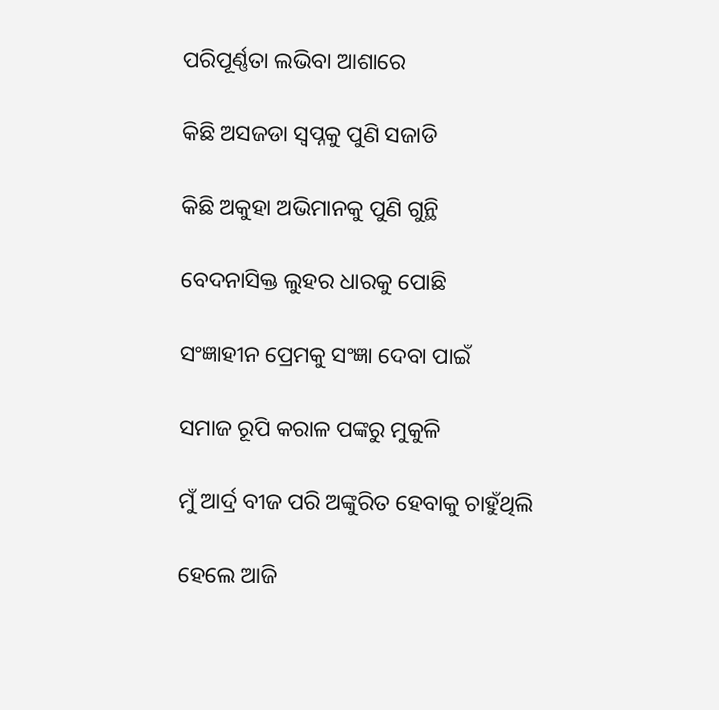ପରିପୂର୍ଣ୍ଣତା ଲଭିବା ଆଶାରେ

କିଛି ଅସଜଡା ସ୍ୱପ୍ନକୁ ପୁଣି ସଜାଡି

କିଛି ଅକୁହା ଅଭିମାନକୁ ପୁଣି ଗୁନ୍ଥି

ବେଦନାସିକ୍ତ ଲୁହର ଧାରକୁ ପୋଛି

ସଂଜ୍ଞାହୀନ ପ୍ରେମକୁ ସଂଜ୍ଞା ଦେବା ପାଇଁ

ସମାଜ ରୂପି କରାଳ ପଙ୍କରୁ ମୁକୁଳି

ମୁଁ ଆର୍ଦ୍ର ବୀଜ ପରି ଅଙ୍କୁରିତ ହେବାକୁ ଚାହୁଁଥିଲି

ହେଲେ ଆଜି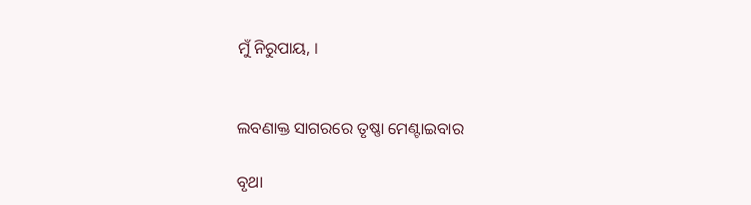ମୁଁ ନିରୁପାୟ, ।


ଲବଣାକ୍ତ ସାଗରରେ ତୃଷ୍ଣା ମେଣ୍ଟାଇବାର

ବୃଥା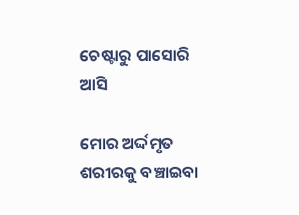ଚେଷ୍ଟାରୁ ପାସୋରି ଆସି

ମୋର ଅର୍ଦ୍ଦମୃତ ଶରୀରକୁ ବଞ୍ଚାଇବା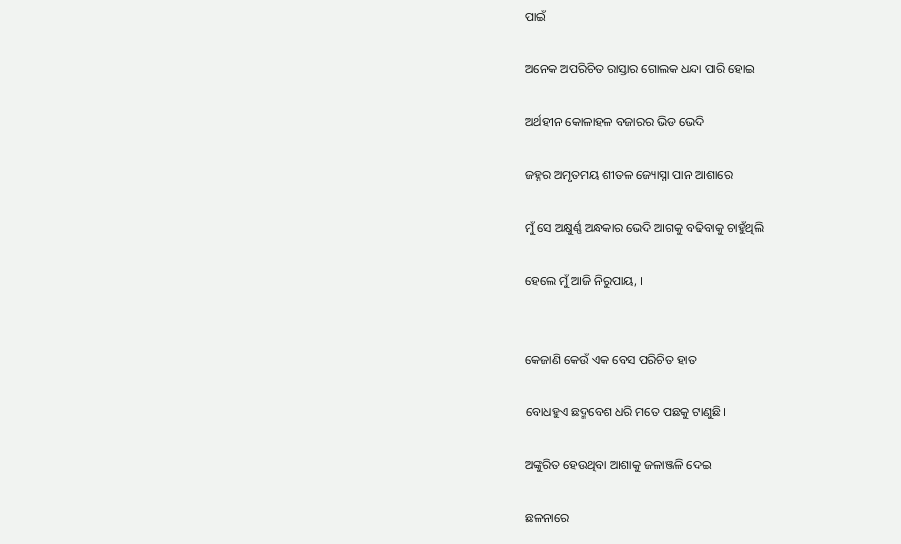ପାଇଁ

ଅନେକ ଅପରିଚିତ ରାସ୍ତାର ଗୋଲକ ଧନ୍ଦା ପାରି ହୋଇ

ଅର୍ଥହୀନ କୋଳାହଳ ବଜାରର ଭିଡ ଭେଦି

ଜହ୍ନର ଅମୃତମୟ ଶୀତଳ ଜ୍ୟୋସ୍ନା ପାନ ଆଶାରେ

ମୁଁ ସେ ଅକ୍ଷୁର୍ଣ୍ଣ ଅନ୍ଧକାର ଭେଦି ଆଗକୁ ବଢିବାକୁ ଚାହୁଁଥିଲି

ହେଲେ ମୁଁ ଆଜି ନିରୁପାୟ, ।


କେଜାଣି କେଉଁ ଏକ ବେସ ପରିଚିତ ହାତ

ବୋଧହୁଏ ଛଦ୍ମବେଶ ଧରି ମତେ ପଛକୁ ଟାଣୁଛି।

ଅଙ୍କୁରିତ ହେଉଥିବା ଆଶାକୁ ଜଳାଞ୍ଜଳି ଦେଇ

ଛଳନାରେ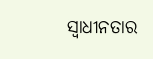ସ୍ୱାଧୀନତାର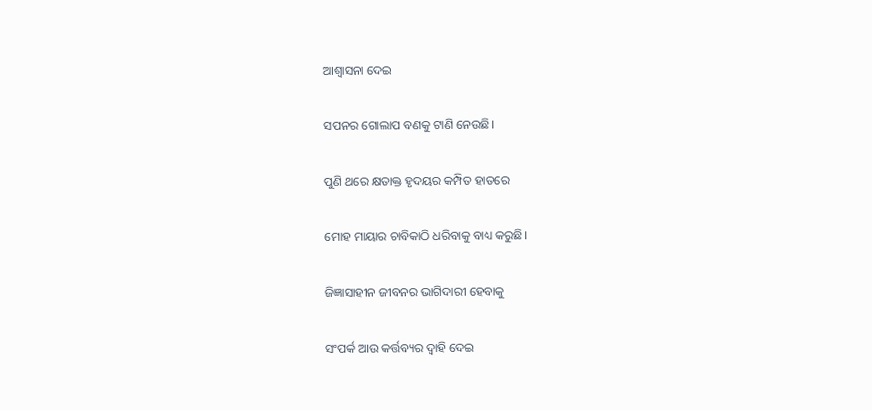ଆଶ୍ୱାସନା ଦେଇ

ସପନର ଗୋଲାପ ବଣକୁ ଟାଣି ନେଉଛି।

ପୁଣି ଥରେ କ୍ଷତାକ୍ତ ହୃଦୟର କମ୍ପିତ ହାତରେ

ମୋହ ମାୟାର ଚାବିକାଠି ଧରିବାକୁ ବାଧ୍ୟ କରୁଛି।

ଜିଜ୍ଞାସାହୀନ ଜୀବନର ଭାଗିଦାରୀ ହେବାକୁ

ସଂପର୍କ ଆଉ କର୍ତ୍ତବ୍ୟର ଦ୍ୱାହି ଦେଇ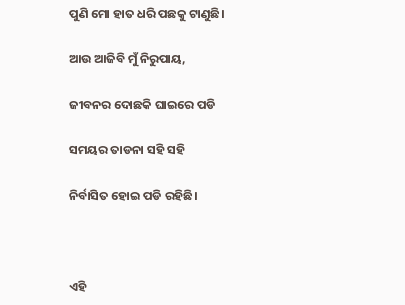ପୁଣି ମୋ ହାତ ଧରି ପଛକୁ ଟାଣୁଛି।

ଆଉ ଆଜିବି ମୁଁ ନିରୁପାୟ,

ଜୀବନର ଦୋଛକି ଘାଇରେ ପଡି

ସମୟର ତାଡନା ସହି ସହି

ନିର୍ବାସିତ ହୋଇ ପଡି ରହିଛି।



ଏହି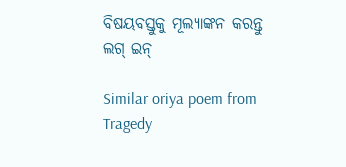ବିଷୟବସ୍ତୁକୁ ମୂଲ୍ୟାଙ୍କନ କରନ୍ତୁ
ଲଗ୍ ଇନ୍

Similar oriya poem from Tragedy